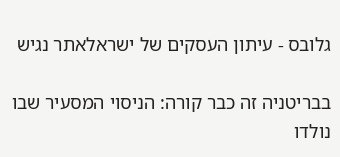גלובס - עיתון העסקים של ישראלאתר נגיש

בבריטניה זה כבר קורה: הניסוי המסעיר שבו נולדו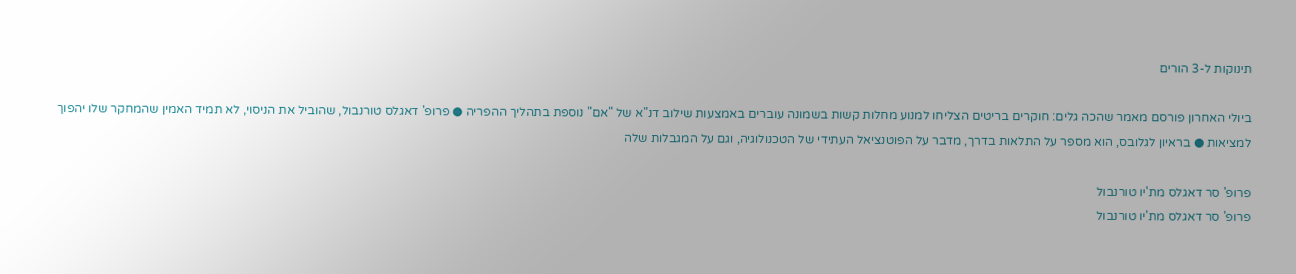תינוקות ל-3 הורים

ביולי האחרון פורסם מאמר שהכה גלים: חוקרים בריטים הצליחו למנוע מחלות קשות בשמונה עוברים באמצעות שילוב דנ"א של "אם" נוספת בתהליך ההפריה ● פרופ' דאגלס טורנבול, שהוביל את הניסוי, לא תמיד האמין שהמחקר שלו יהפוך למציאות ● בראיון לגלובס, הוא מספר על התלאות בדרך, מדבר על הפוטנציאל העתידי של הטכנולוגיה, וגם על המגבלות שלה

פרופ' סר דאגלס מת'יו טורנבול
פרופ' סר דאגלס מת'יו טורנבול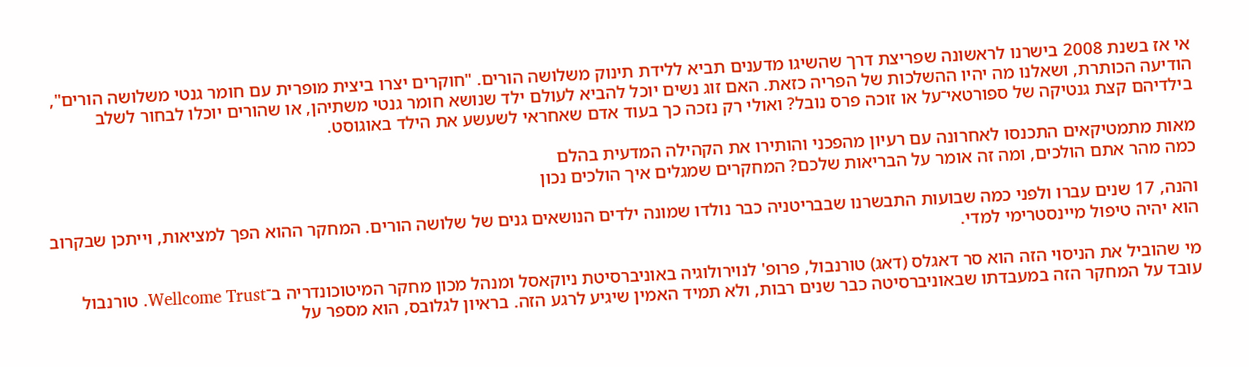אי אז בשנת 2008 בישרנו לראשונה שפריצת דרך שהשיגו מדענים תביא ללידת תינוק משלושה הורים. "חוקרים יצרו ביצית מופרית עם חומר גנטי משלושה הורים", הודיעה הכותרת, ושאלנו מה יהיו ההשלכות של הפריה כזאת. האם זוג נשים יוכל להביא לעולם ילד שנושא חומר גנטי משתיהן, או שהורים יוכלו לבחור לשלב בילדיהם קצת גנטיקה של ספורטאי־על או זוכה פרס נובל? ואולי רק נזכה כך בעוד אדם שאחראי לשעשע את הילד באוגוסט.

מאות מתמטיקאים התכנסו לאחרונה עם רעיון מהפכני והותירו את הקהילה המדעית בהלם
כמה מהר אתם הולכים, ומה זה אומר על הבריאות שלכם? המחקרים שמגלים איך הולכים נכון

והנה, 17 שנים עברו ולפני כמה שבועות התבשרנו שבבריטניה כבר נולדו שמונה ילדים הנושאים גנים של שלושה הורים. המחקר ההוא הפך למציאות, וייתכן שבקרוב הוא יהיה טיפול מיינסטרימי למדי.

מי שהוביל את הניסוי הזה הוא סר דאגלס (דאג) טורנבול, פרופ' לנוירולוגיה באוניברסיטת ניוקאסל ומנהל מכון מחקר המיטוכונדריה ב־Wellcome Trust. טורנבול עובד על המחקר הזה במעבדתו שבאוניברסיטה כבר שנים רבות, ולא תמיד האמין שיגיע לרגע הזה. בראיון לגלובס, הוא מספר על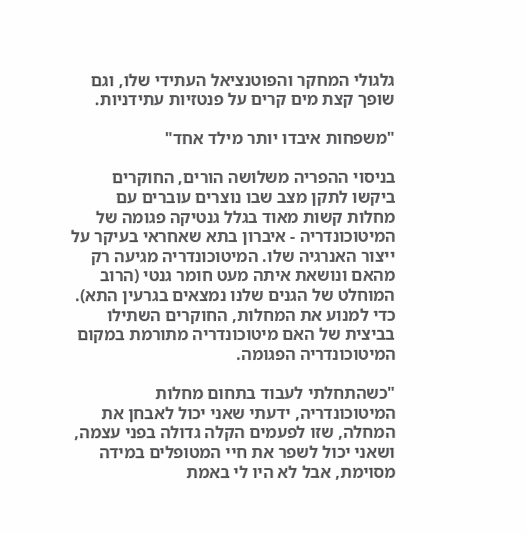גלגולי המחקר והפוטנציאל העתידי שלו, וגם שופך קצת מים קרים על פנטזיות עתידניות.

"משפחות איבדו יותר מילד אחד"

בניסוי ההפריה משלושה הורים, החוקרים ביקשו לתקן מצב שבו נוצרים עוברים עם מחלות קשות מאוד בגלל גנטיקה פגומה של המיטוכונדריה - איברון בתא שאחראי בעיקר על ייצור האנרגיה שלו. המיטוכונדריה מגיעה רק מהאם ונושאת איתה מעט חומר גנטי (הרוב המוחלט של הגנים שלנו נמצאים בגרעין התא). כדי למנוע את המחלות, החוקרים השתילו בביצית של האם מיטוכונדריה מתורמת במקום המיטוכונדריה הפגומה.

"כשהתחלתי לעבוד בתחום מחלות המיטוכונדריה, ידעתי שאני יכול לאבחן את המחלה, שזו לפעמים הקלה גדולה בפני עצמה, ושאני יכול לשפר את חיי המטופלים במידה מסוימת, אבל לא היו לי באמת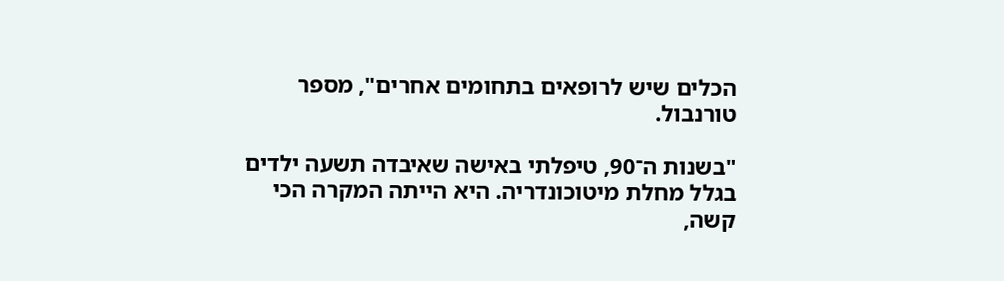הכלים שיש לרופאים בתחומים אחרים", מספר טורנבול.

"בשנות ה־90, טיפלתי באישה שאיבדה תשעה ילדים בגלל מחלת מיטוכונדריה. היא הייתה המקרה הכי קשה,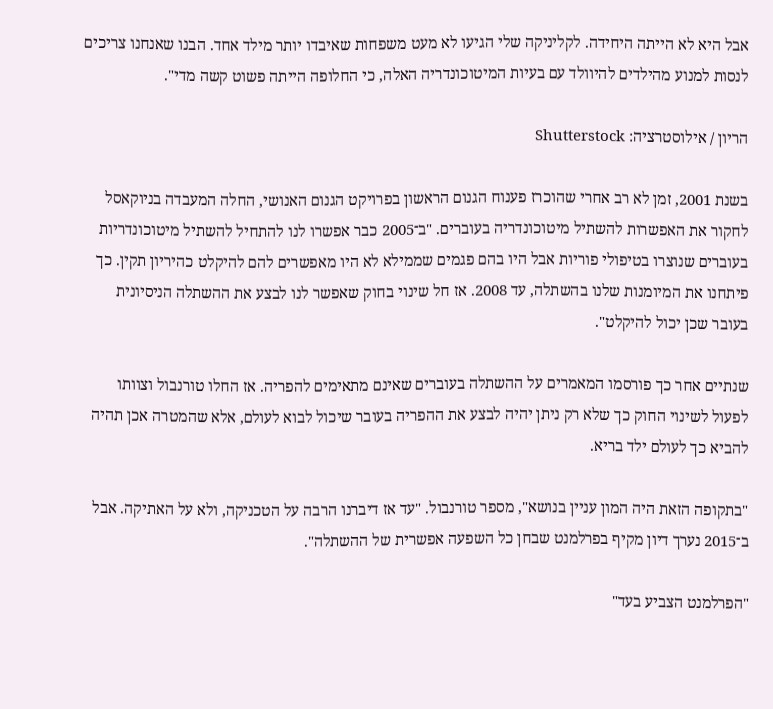אבל היא לא הייתה היחידה. לקליניקה שלי הגיעו לא מעט משפחות שאיבדו יותר מילד אחד. הבנו שאנחנו צריכים לנסות למנוע מהילדים להיוולד עם בעיות המיטוכונדריה האלה, כי החלופה הייתה פשוט קשה מדי".

הריון / אילוסטרציה: Shutterstock

בשנת 2001, זמן לא רב אחרי שהוכרז פענוח הגנום הראשון בפרויקט הגנום האנושי, החלה המעבדה בניוקאסל לחקור את האפשרות להשתיל מיטוכונדריה בעוברים. "ב־2005 כבר אפשרו לנו להתחיל להשתיל מיטוכונדריות בעוברים שנוצרו בטיפולי פוריות אבל היו בהם פגמים שממילא לא היו מאפשרים להם להיקלט כהיריון תקין. כך פיתחנו את המיומנות שלנו בהשתלה, עד 2008. אז חל שינוי בחוק שאפשר לנו לבצע את ההשתלה הניסיונית בעובר שכן יכול להיקלט".

שנתיים אחר כך פורסמו המאמרים על ההשתלה בעוברים שאינם מתאימים להפריה. אז החלו טורנבול וצוותו לפעול לשינוי החוק כך שלא רק ניתן יהיה לבצע את ההפריה בעובר שיכול לבוא לעולם, אלא שהמטרה אכן תהיה להביא כך לעולם ילד בריא.

"בתקופה הזאת היה המון עניין בנושא", מספר טורנבול. "עד אז דיברנו הרבה על הטכניקה, ולא על האתיקה. אבל ב־2015 נערך דיון מקיף בפרלמנט שבחן כל השפעה אפשרית של ההשתלה".

"הפרלמנט הצביע בעד"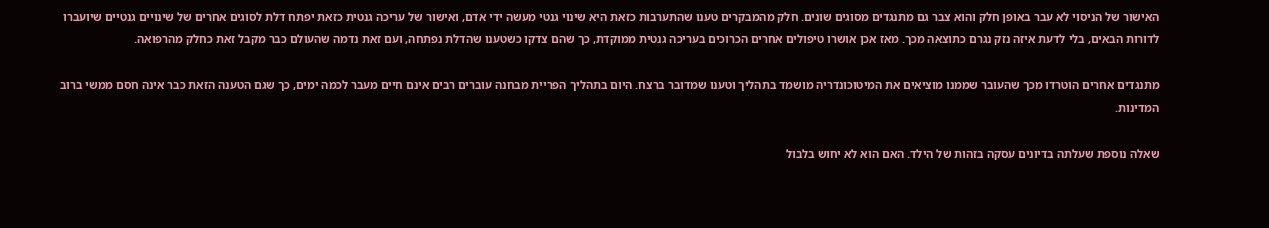האישור של הניסוי לא עבר באופן חלק והוא צבר גם מתנגדים מסוגים שונים. חלק מהמבקרים טענו שהתערבות כזאת היא שינוי גנטי מעשה ידי אדם, ואישור של עריכה גנטית כזאת יפתח דלת לסוגים אחרים של שינויים גנטיים שיועברו לדורות הבאים, בלי לדעת איזה נזק נגרם כתוצאה מכך. מאז אכן אושרו טיפולים אחרים הכרוכים בעריכה גנטית ממוקדת, כך שהם צדקו כשטענו שהדלת נפתחה, ועם זאת נדמה שהעולם כבר מקבל זאת כחלק מהרפואה.

מתנגדים אחרים הוטרדו מכך שהעובר שממנו מוציאים את המיטוכונדריה מושמד בתהליך וטענו שמדובר ברצח. היום בתהליך הפריית מבחנה עוברים רבים אינם חיים מעבר לכמה ימים, כך שגם הטענה הזאת כבר אינה חסם ממשי ברוב המדינות.

שאלה נוספת שעלתה בדיונים עסקה בזהות של הילד. האם הוא לא יחוש בלבול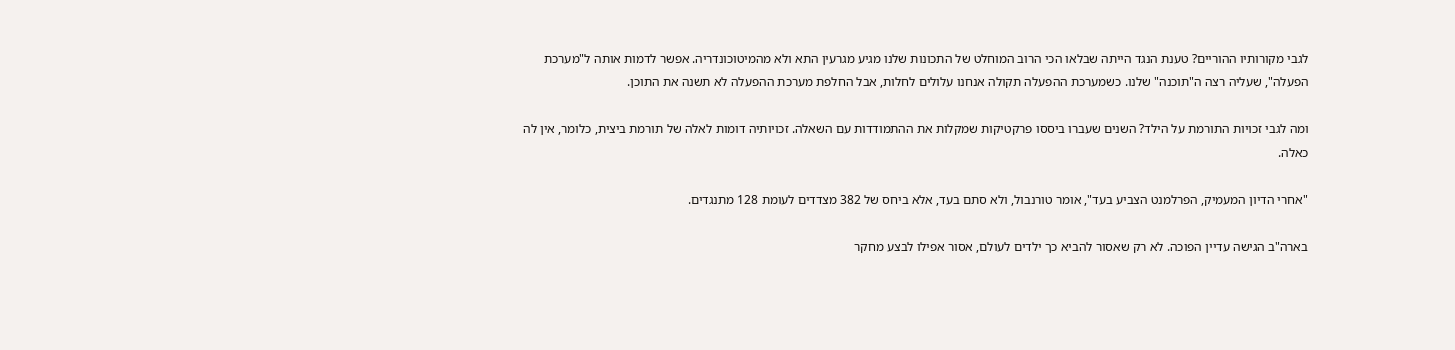לגבי מקורותיו ההוריים? טענת הנגד הייתה שבלאו הכי הרוב המוחלט של התכונות שלנו מגיע מגרעין התא ולא מהמיטוכונדריה. אפשר לדמות אותה ל"מערכת הפעלה", שעליה רצה ה"תוכנה" שלנו. כשמערכת ההפעלה תקולה אנחנו עלולים לחלות, אבל החלפת מערכת ההפעלה לא תשנה את התוכן.

ומה לגבי זכויות התורמת על הילד? השנים שעברו ביססו פרקטיקות שמקלות את ההתמודדות עם השאלה. זכויותיה דומות לאלה של תורמת ביצית, כלומר, אין לה כאלה.

"אחרי הדיון המעמיק, הפרלמנט הצביע בעד", אומר טורנבול, ולא סתם בעד, אלא ביחס של 382 מצדדים לעומת 128 מתנגדים.

בארה"ב הגישה עדיין הפוכה. לא רק שאסור להביא כך ילדים לעולם, אסור אפילו לבצע מחקר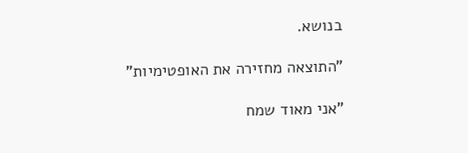בנושא.

"התוצאה מחזירה את האופטימיות"

"אני מאוד שמח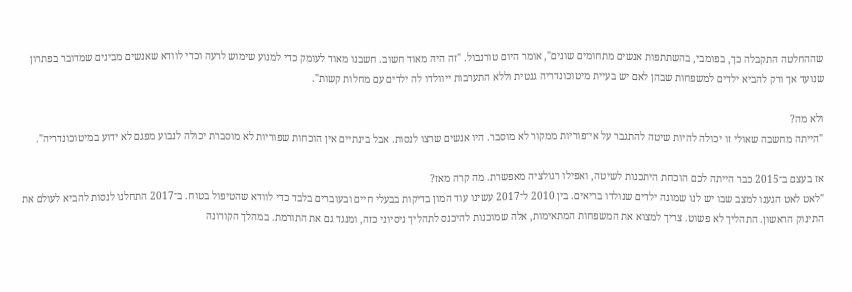שההחלטה התקבלה כך, בפומבי, בהשתתפות אנשים מתחומים שונים", אומר היום טורנבול. "זה היה מאוד חשוב. חשבנו מאוד לעומק כדי למנוע שימוש לרעה וכדי לוודא שאנשים מבינים שמדובר בפתרון שנועד אך ורק להביא ילדים למשפחות שבהן לאם יש בעיית מיטוכונדריה גנטית וללא התערבות ייוולדו לה ילדים עם מחלות קשות".

ולא מה?
"הייתה מחשבה שאולי זו יכולה להיות שיטה להתגבר על אי־פוריות ממקור לא מוסבר. היו אנשים שרצו לנסות. אבל בינתיים אין הוכחות שפוריות לא מוסברת יכולה לנבוע מפגם לא ידוע במיטוכונדריה".

אז בעצם ב־2015 כבר הייתה לכם הוכחת היתכנות לשיטה, ואפילו רגולציה מאפשרת. מה קרה מאז?
"לאט לאט הגענו למצב שבו יש לנו שמונה ילדים שנולדו בריאים. בין 2010 ל־2017 עשינו עוד המון בדיקות בבעלי חיים ובעוברים בלבד כדי לוודא שהטיפול בטוח. ב־2017 התחלנו לנסות להביא לעולם את התינוק הראשון. התהליך לא פשוט. צריך למצוא את המשפחות המתאימות, אלה שמוכנות להיכנס לתהליך ניסיוני כזה, ומנגד גם את התורמת. במהלך הקורונה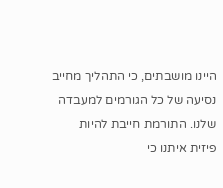היינו מושבתים, כי התהליך מחייב נסיעה של כל הגורמים למעבדה שלנו. התורמת חייבת להיות פיזית איתנו כי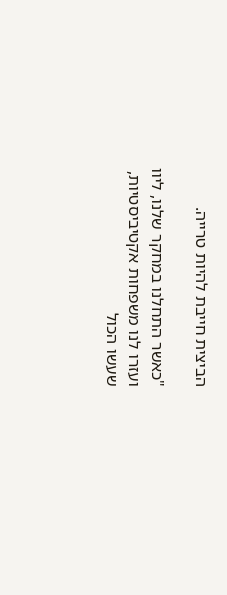הביצית חייבת להיות טרייה.

"כאשר התחלנו במחקר שלנו, ליוו ועזרו לנו משפחות אקטיביסטיות, שעשו הכול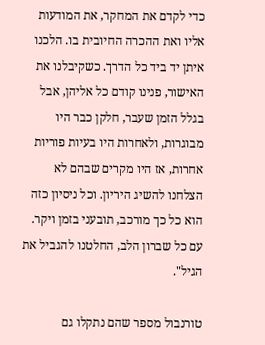כדי לקדם את המחקר, את המודעות אליו ואת ההכרה החיובית בו. הלכנו איתן יד ביד כל הדרך. כשקיבלנו את האישור, פנינו קודם כל אליהן, אבל בגלל הזמן שעבר, חלקן כבר היו מבוגרות, ולאחרות היו בעיות פוריות אחרות, אז היו מקרים שבהם לא הצלחנו להשיג היריון. וכל ניסיון כזה הוא כל כך מורכב, תובעני בזמן ויקר. עם כל שברון הלב, החלטנו להגביל את הגיל".

טורנבול מספר שהם נתקלו גם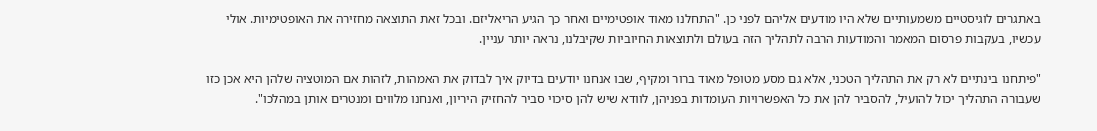באתגרים לוגיסטיים משמעותיים שלא היו מודעים אליהם לפני כן. "התחלנו מאוד אופטימיים ואחר כך הגיע הריאליזם. ובכל זאת התוצאה מחזירה את האופטימיות. אולי עכשיו, בעקבות פרסום המאמר והמודעות הרבה לתהליך הזה בעולם ולתוצאות החיוביות שקיבלנו, נראה יותר עניין.

"פיתחנו בינתיים לא רק את התהליך הטכני, אלא גם מסע מטופל מאוד ברור ומקיף, שבו אנחנו יודעים בדיוק איך לבדוק את האמהות, לזהות אם המוטציה שלהן היא אכן כזו שעבורה התהליך יכול להועיל, להסביר להן את כל האפשרויות העומדות בפניהן, לוודא שיש להן סיכוי סביר להחזיק היריון, ואנחנו מלווים ומנטרים אותן במהלכו".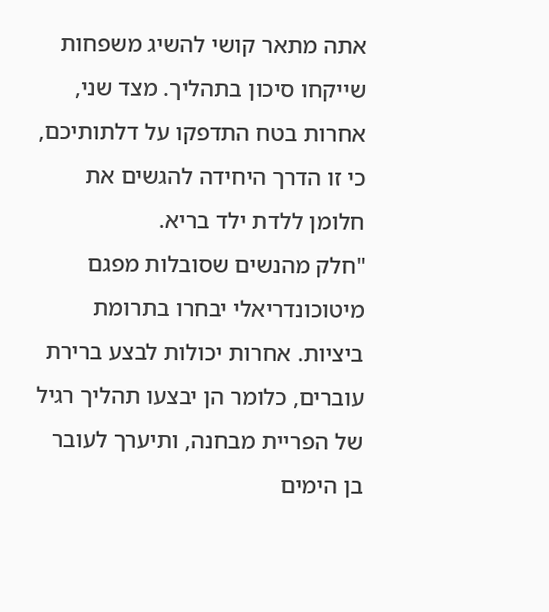אתה מתאר קושי להשיג משפחות שייקחו סיכון בתהליך. מצד שני, אחרות בטח התדפקו על דלתותיכם, כי זו הדרך היחידה להגשים את חלומן ללדת ילד בריא.
"חלק מהנשים שסובלות מפגם מיטוכונדריאלי יבחרו בתרומת ביציות. אחרות יכולות לבצע ברירת עוברים, כלומר הן יבצעו תהליך רגיל של הפריית מבחנה, ותיערך לעובר בן הימים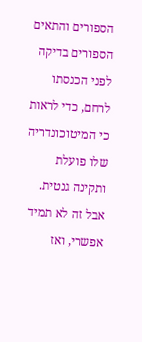הספורים והתאים הספורים בדיקה לפני הכנסתו לרחם, כדי לראות כי המיטוכונדריה שלו פועלת ותקינה גנטית. אבל זה לא תמיד אפשרי, ואז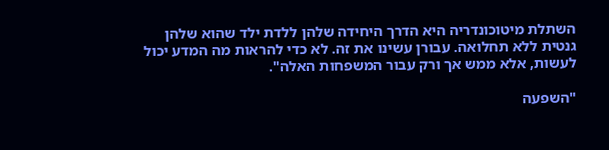השתלת מיטוכונדריה היא הדרך היחידה שלהן ללדת ילד שהוא שלהן גנטית ללא תחלואה. עבורן עשינו את זה. לא כדי להראות מה המדע יכול לעשות, אלא ממש אך ורק עבור המשפחות האלה".

"השפעה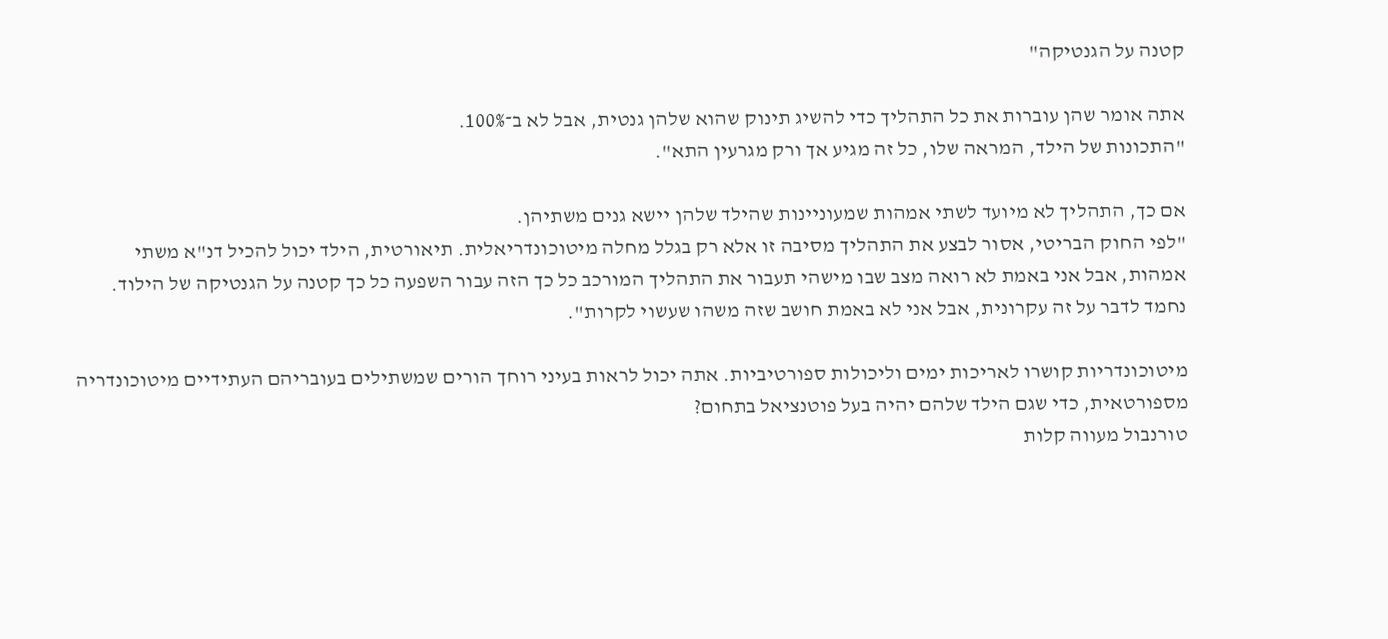קטנה על הגנטיקה"

אתה אומר שהן עוברות את כל התהליך כדי להשיג תינוק שהוא שלהן גנטית, אבל לא ב־100%.
"התכונות של הילד, המראה שלו, כל זה מגיע אך ורק מגרעין התא".

אם כך, התהליך לא מיועד לשתי אמהות שמעוניינות שהילד שלהן יישא גנים משתיהן.
"לפי החוק הבריטי, אסור לבצע את התהליך מסיבה זו אלא רק בגלל מחלה מיטוכונדריאלית. תיאורטית, הילד יכול להכיל דנ"א משתי אמהות, אבל אני באמת לא רואה מצב שבו מישהי תעבור את התהליך המורכב כל כך הזה עבור השפעה כל כך קטנה על הגנטיקה של הילוד. נחמד לדבר על זה עקרונית, אבל אני לא באמת חושב שזה משהו שעשוי לקרות".

מיטוכונדריות קושרו לאריכות ימים וליכולות ספורטיביות. אתה יכול לראות בעיני רוחך הורים שמשתילים בעובריהם העתידיים מיטוכונדריה מספורטאית, כדי שגם הילד שלהם יהיה בעל פוטנציאל בתחום?
טורנבול מעווה קלות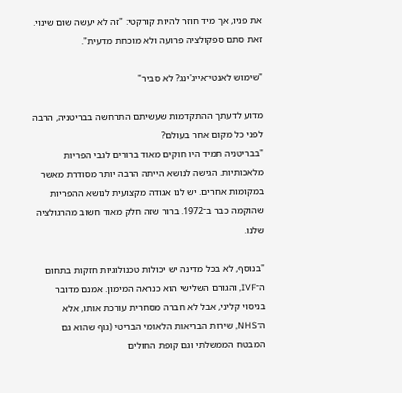את פניו, אך מיד חוזר להיות קורקטי: "זה לא יעשה שום שינוי. זאת סתם ספקולציה פרועה ולא מוכחת מדעית".

"שימוש לאנטי־אייג'ינג? לא סביר"

מדוע לדעתך ההתקדמות שעשיתם התרחשה בבריטניה, הרבה לפני כל מקום אחר בעולם?
"בבריטניה תמיד היו חוקים מאוד ברורים לגבי הפריות מלאכותיות. הגישה לנושא הייתה הרבה יותר מסודרת מאשר במקומות אחרים. יש לנו אגודה מקצועית לנושא ההפריות שהוקמה כבר ב־1972. ברור שזה חלק מאוד חשוב מהרגולציה שלנו.

"בנוסף, לא בכל מדינה יש יכולות טכנולוגיות חזקות בתחום ה־IVF, והגורם השלישי הוא כנראה המימון. אמנם מדובר בניסוי קליני, אבל לא חברה מסחרית עורכת אותו, אלא ה־NHS, שירות הבריאות הלאומי הבריטי (גוף שהוא גם המבטח הממשלתי וגם קופת החולים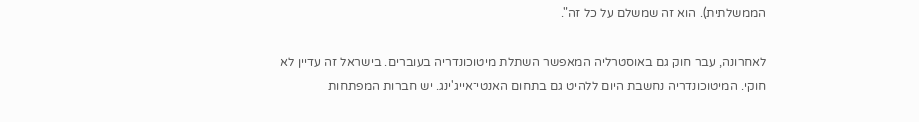הממשלתית). הוא זה שמשלם על כל זה".

לאחרונה, עבר חוק גם באוסטרליה המאפשר השתלת מיטוכונדריה בעוברים. בישראל זה עדיין לא חוקי. המיטוכונדריה נחשבת היום ללהיט גם בתחום האנטי־אייג'ינג. יש חברות המפתחות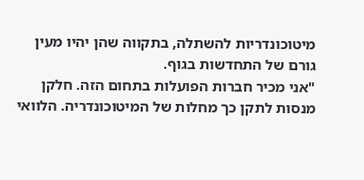מיטוכונדריות להשתלה, בתקווה שהן יהיו מעין גורם של התחדשות בגוף.
"אני מכיר חברות הפועלות בתחום הזה. חלקן מנסות לתקן כך מחלות של המיטוכונדריה. הלוואי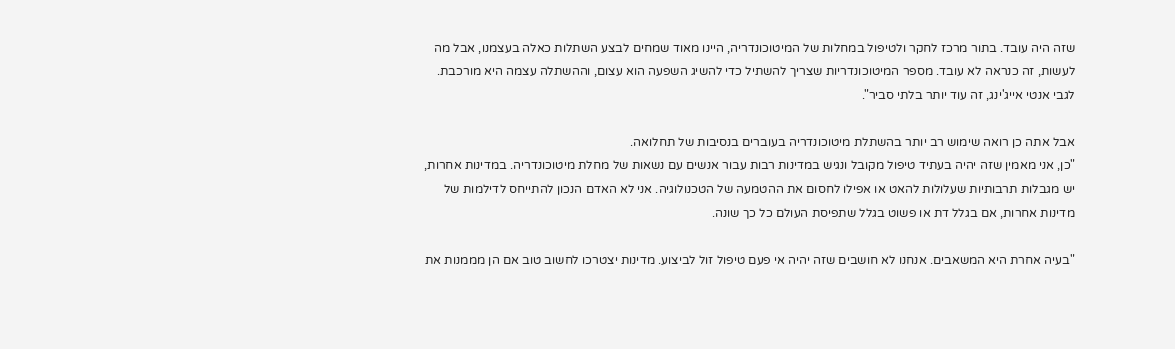שזה היה עובד. בתור מרכז לחקר ולטיפול במחלות של המיטוכונדריה, היינו מאוד שמחים לבצע השתלות כאלה בעצמנו, אבל מה לעשות, זה כנראה לא עובד. מספר המיטוכונדריות שצריך להשתיל כדי להשיג השפעה הוא עצום, וההשתלה עצמה היא מורכבת. לגבי אנטי אייג'ינג, זה עוד יותר בלתי סביר".

אבל אתה כן רואה שימוש רב יותר בהשתלת מיטוכונדריה בעוברים בנסיבות של תחלואה.
"כן, אני מאמין שזה יהיה בעתיד טיפול מקובל ונגיש במדינות רבות עבור אנשים עם נשאות של מחלת מיטוכונדריה. במדינות אחרות, יש מגבלות תרבותיות שעלולות להאט או אפילו לחסום את ההטמעה של הטכנולוגיה. אני לא האדם הנכון להתייחס לדילמות של מדינות אחרות, אם בגלל דת או פשוט בגלל שתפיסת העולם כל כך שונה.

"בעיה אחרת היא המשאבים. אנחנו לא חושבים שזה יהיה אי פעם טיפול זול לביצוע. מדינות יצטרכו לחשוב טוב אם הן מממנות את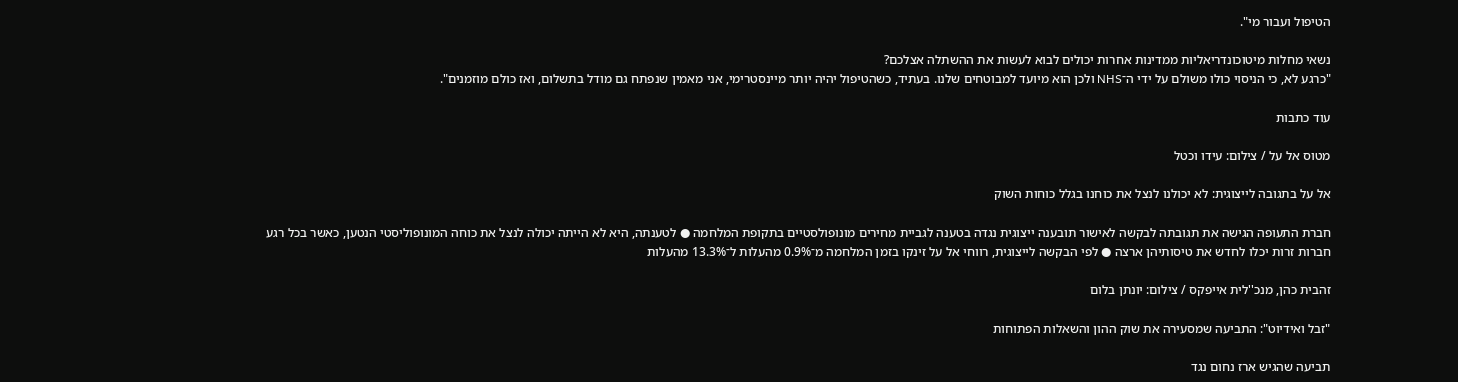הטיפול ועבור מי".

נשאי מחלות מיטוכונדריאליות ממדינות אחרות יכולים לבוא לעשות את ההשתלה אצלכם?
"כרגע לא, כי הניסוי כולו משולם על ידי ה־NHS ולכן הוא מיועד למבוטחים שלנו. בעתיד, כשהטיפול יהיה יותר מיינסטרימי, אני מאמין שנפתח גם מודל בתשלום, ואז כולם מוזמנים".

עוד כתבות

מטוס אל על / צילום: עידו וכטל

אל על בתגובה לייצוגית: לא יכולנו לנצל את כוחנו בגלל כוחות השוק

חברת התעופה הגישה את תגובתה לבקשה לאישור תובענה ייצוגית נגדה בטענה לגביית מחירים מונופולסטיים בתקופת המלחמה ● לטענתה, היא לא הייתה יכולה לנצל את כוחה המונופוליסטי הנטען, כאשר בכל רגע חברות זרות יכלו לחדש את טיסותיהן ארצה ● לפי הבקשה לייצוגית, רווחי אל על זינקו בזמן המלחמה מ־0.9% מהעלות ל־13.3% מהעלות

זהבית כהן, מנכ''לית אייפקס / צילום: יונתן בלום

"זבל ואידיוט": התביעה שמסעירה את שוק ההון והשאלות הפתוחות

תביעה שהגיש ארז נחום נגד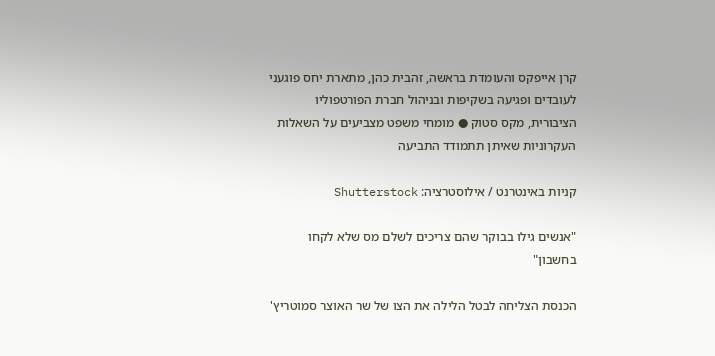קרן אייפקס והעומדת בראשה, זהבית כהן, מתארת יחס פוגעני לעובדים ופגיעה בשקיפות ובניהול חברת הפורטפוליו הציבורית, מקס סטוק ● מומחי משפט מצביעים על השאלות העקרוניות שאיתן תתמודד התביעה

קניות באינטרנט / אילוסטרציה: Shutterstock

"אנשים גילו בבוקר שהם צריכים לשלם מס שלא לקחו בחשבון"

הכנסת הצליחה לבטל הלילה את הצו של שר האוצר סמוטריץ'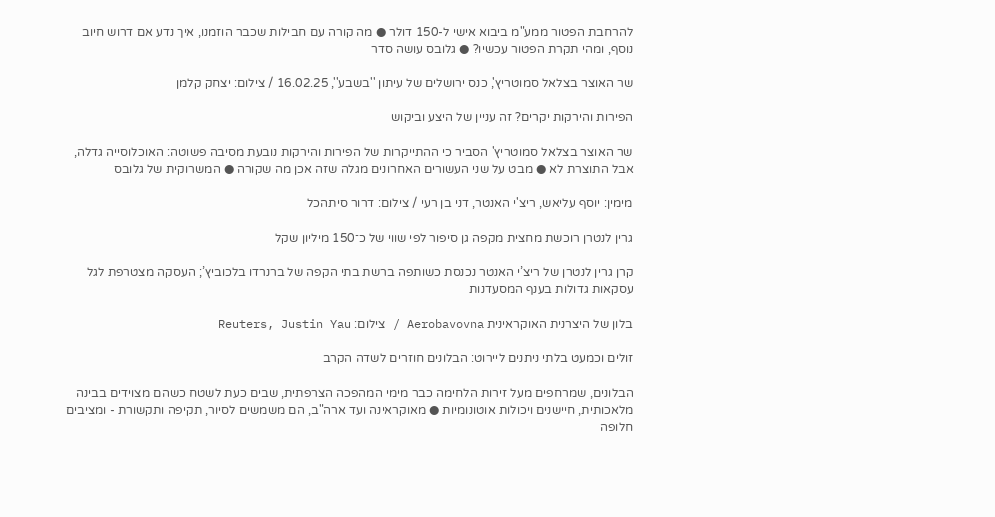להרחבת הפטור ממע"מ ביבוא אישי ל-150 דולר ● מה קורה עם חבילות שכבר הוזמנו, איך נדע אם דרוש חיוב נוסף, ומהי תקרת הפטור עכשיו? ● גלובס עושה סדר

שר האוצר בצלאל סמוטריץ', כנס ירושלים של עיתון ''בשבע'', 16.02.25 / צילום: יצחק קלמן

הפירות והירקות יקרים? זה עניין של היצע וביקוש

שר האוצר בצלאל סמוטריץ' הסביר כי ההתייקרות של הפירות והירקות נובעת מסיבה פשוטה: האוכלוסייה גדלה, אבל התוצרת לא ● מבט על שני העשורים האחרונים מגלה שזה אכן מה שקורה ● המשרוקית של גלובס

מימין: יוסף עליאש, ריצ'י האנטר, דני בן רעי / צילום: דרור סיתהכל

גרין לנטרן רוכשת מחצית מקפה גן סיפור לפי שווי של כ־150 מיליון שקל

קרן גרין לנטרן של ריצ’י האנטר נכנסת כשותפה ברשת בתי הקפה של ברנרדו בלכוביץ’; העסקה מצטרפת לגל עסקאות גדולות בענף המסעדנות

בלון של היצרנית האוקראינית Aerobavovna / צילום: Reuters, Justin Yau

זולים וכמעט בלתי ניתנים ליירוט: הבלונים חוזרים לשדה הקרב

הבלונים, שמרחפים מעל זירות הלחימה כבר מימי המהפכה הצרפתית, שבים כעת לשטח כשהם מצוידים בבינה מלאכותית, חיישנים ויכולות אוטונומיות ● מאוקראינה ועד ארה"ב, הם משמשים לסיור, תקיפה ותקשורת - ומציבים חלופה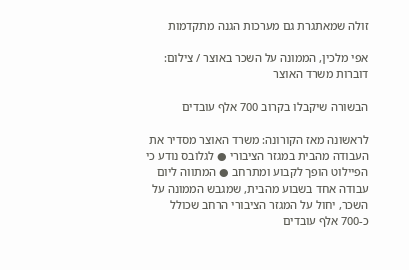זולה שמאתגרת גם מערכות הגנה מתקדמות

אפי מלכין, הממונה על השכר באוצר / צילום: דוברות משרד האוצר

הבשורה שיקבלו בקרוב 700 אלף עובדים

לראשונה מאז הקורונה: משרד האוצר מסדיר את העבודה מהבית במגזר הציבורי ● לגלובס נודע כי הפיילוט הופך לקבוע ומתרחב ● המתווה ליום עבודה אחד בשבוע מהבית, שמגבש הממונה על השכר, יחול על המגזר הציבורי הרחב שכולל כ-700 אלף עובדים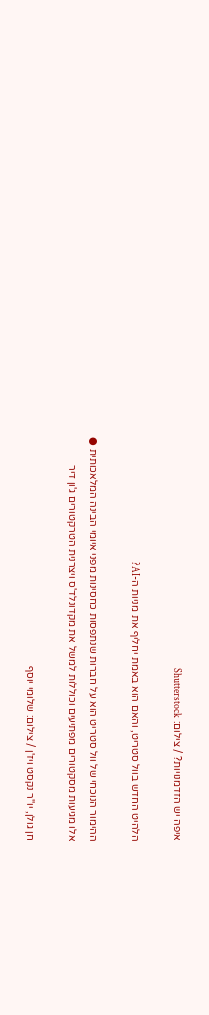איפה יש הזדמנויות? / צילום: Shutterstock

הלהיט החדש בוול סטריט, והאם הוא באמת יחליף את מניות ה-AI?

ההימור הנוכחי של וול סטריט הוא על חברות שנתפסות כחסינות מפני איומי הבינה המלאכותית ● אלו מגיעות מסקטורים מפתיעים וכוללות למשל את מקדונלד'ס ויצרנית הטרקטורים ג'ון דיר

חן גולן, יו''ר נקסט ויז'ן / צילום: שלומי יוסף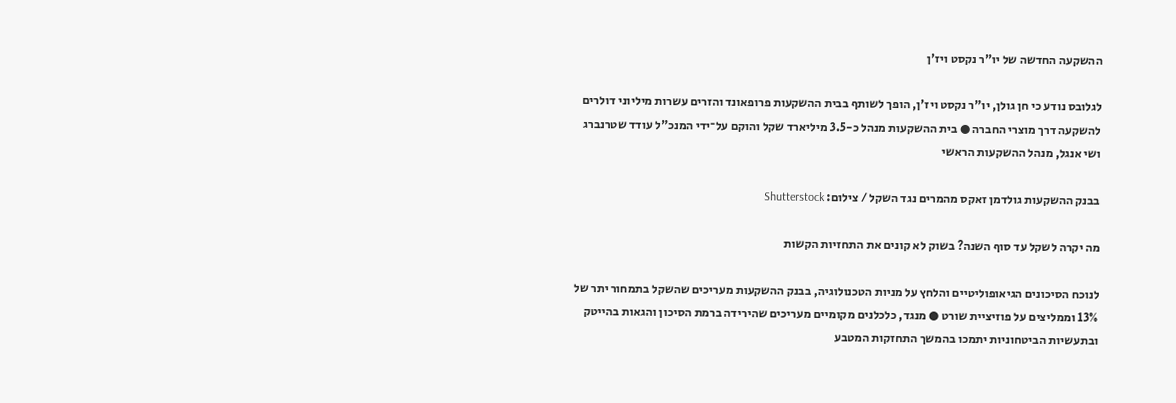ההשקעה החדשה של יו"ר נקסט ויז'ן

לגלובס נודע כי חן גולן, יו"ר נקסט ויז'ן, הופך לשותף בבית ההשקעות פרופאונד והזרים עשרות מיליוני דולרים להשקעה דרך מוצרי החברה ● בית ההשקעות מנהל כ-3.5 מיליארד שקל והוקם על־ידי המנכ"ל עודד שטרנברג ושי אנגל, מנהל ההשקעות הראשי

בבנק ההשקעות גולדמן זאקס מהמרים נגד השקל / צילום: Shutterstock

מה יקרה לשקל עד סוף השנה? בשוק לא קונים את התחזיות הקשות

לנוכח הסיכונים הגיאופוליטיים והלחץ על מניות הטכנולוגיה, בבנק ההשקעות מעריכים שהשקל בתמחור יתר של 13% וממליצים על פוזיציית שורט ● מנגד, כלכלנים מקומיים מעריכים שהירידה ברמת הסיכון והגאות בהייטק ובתעשיות הביטחוניות יתמכו בהמשך התחזקות המטבע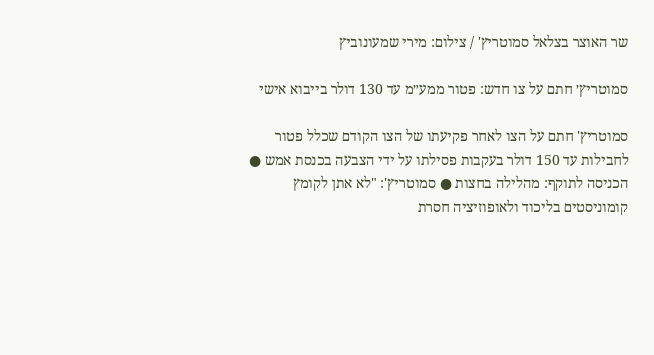שר האוצר בצלאל סמוטריץ' / צילום: מירי שמעונוביץ

סמוטריץ׳ חתם על צו חדש: פטור ממע״מ עד 130 דולר בייבוא אישי

סמוטריץ' חתם על הצו לאחר פקיעתו של הצו הקודם שכלל פטור לחבילות עד 150 דולר בעקבות פסילתו על ידי הצבעה בכנסת אמש ● הכניסה לתוקף: מהלילה בחצות ● סמוטריץ': "לא אתן לקומץ קומוניסטים בליכוד ולאופוזיציה חסרת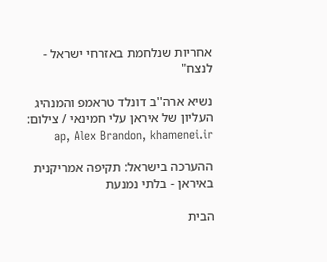אחריות שנלחמת באזרחי ישראל - לנצח"

נשיא ארה''ב דונלד טראמפ והמנהיג העליון של איראן עלי חמינאי / צילום: ap, Alex Brandon, khamenei.ir

ההערכה בישראל: תקיפה אמריקנית באיראן - בלתי נמנעת

הבית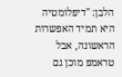הלבן: "דיפלומטיה היא תמיד האפשרות הראשונה, אבל טראמפ מוכן גם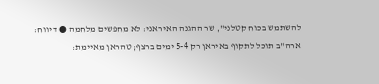להשתמש בכוח קטלני", שר ההגנה האיראני: לא מחפשים מלחמה ● דיווח: ארה"ב תוכל לתקוף באיראן רק 5-4 ימים ברצף; טהראן מאיימת: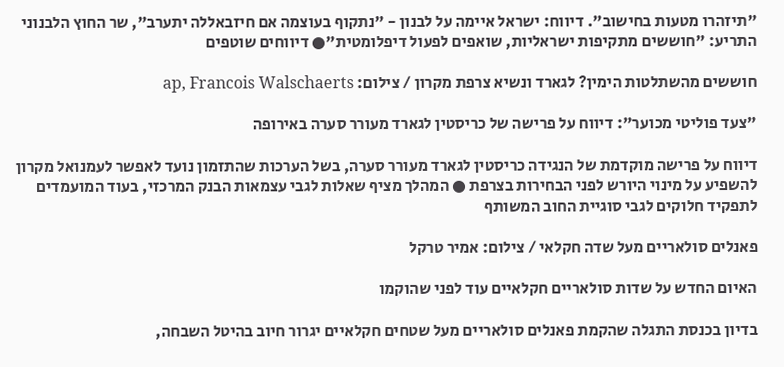"תיזהרו מטעות בחישוב". דיווח: ישראל איימה על לבנון - "נתקוף בעוצמה אם חיזבאללה יתערב", שר החוץ הלבנוני התריע: "חוששים מתקיפות ישראליות, שואפים לפעול דיפלומטית"● דיווחים שוטפים

חוששים מהשתלטות הימין? לגארד ונשיא צרפת מקרון / צילום: ap, Francois Walschaerts

"צעד פוליטי מכוער": דיווח על פרישה של כריסטין לגארד מעורר סערה באירופה

דיווח על פרישה מוקדמת של הנגידה כריסטין לגארד מעורר סערה, בשל הערכות שהתזמון נועד לאפשר לעמנואל מקרון להשפיע על מינוי היורש לפני הבחירות בצרפת ● המהלך מציף שאלות לגבי עצמאות הבנק המרכזי, בעוד המועמדים לתפקיד חלוקים לגבי סוגיית החוב המשותף

פאנלים סולאריים מעל שדה חקלאי / צילום: אמיר טרקל

האיום החדש על שדות סולאריים חקלאיים עוד לפני שהוקמו

בדיון בכנסת התגלה שהקמת פאנלים סולאריים מעל שטחים חקלאיים יגרור חיוב בהיטל השבחה,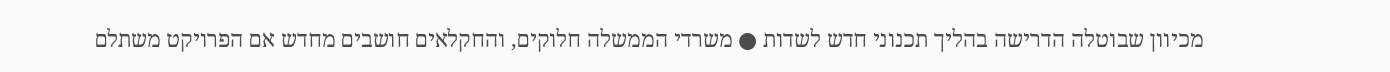מכיוון שבוטלה הדרישה בהליך תכנוני חדש לשדות ● משרדי הממשלה חלוקים, והחקלאים חושבים מחדש אם הפרויקט משתלם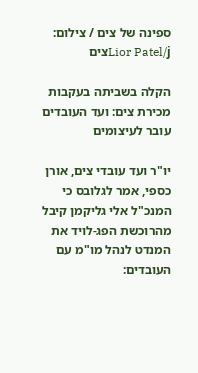ספינה של צים / צילום: Lior Patel/jצים

הקלה בשביתה בעקבות מכירת צים: ועד העובדים עובר לעיצומים

יו"ר ועד עובדי צים, אורן כספי, אמר לגלובס כי המנכ"ל אלי גליקמן קיבל מהרוכשת הפג-לויד את המנדט לנהל מו"מ עם העובדים: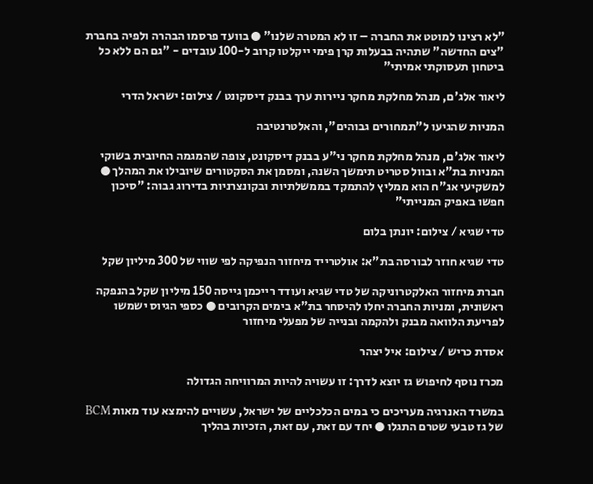"לא רצינו למוטט את החברה – זו לא המטרה שלנו" ● בוועד פרסמו הבהרה ולפיה בחברת "צים החדשה" שתהיה בבעלות קרן פימי ייקלטו קרוב ל-100 עובדים - "גם הם ללא כל ביטחון תעסוקתי אמיתי"

ליאור אלג'ם, מנהל מחלקת מחקר ניירות ערך בבנק דיסקונט / צילום: ישראל הדרי

המניות שהגיעו ל"תמחורים גבוהים", והאלטרנטיבה

ליאור אלג'ם, מנהל מחלקת מחקר ני"ע בבנק דיסקונט, צופה שהמגמה החיובית בשוקי המניות בת"א ובוול סטריט תימשך השנה, ומסמן את הסקטורים שיובילו את המהלך ● למשקיעי אג"ח הוא ממליץ להתמקד בממשלתיות ובקונצרניות בדירוג גבוה: "סיכון חפשו באפיק המנייתי"

טדי שגיא / צילום: יונתן בלום

טדי שגיא חוזר לבורסה בת"א: אולטרייד מיחזור הנפיקה לפי שווי של 300 מיליון שקל

חברת מיחזור האלקטרוניקה של טדי שגיא ועודד רייכמן גייסה 150 מיליון שקל בהנפקה ראשונית, ומניות החברה יחלו להיסחר בת"א בימים הקרובים ● כספי הגיוס ישמשו לפריעת הלוואה מבנק ולהקמה ובנייה של מפעלי מיחזור

אסדת כריש / צילום: איל יצהר

מכרז נוסף לחיפוש גז יוצא לדרך: זו עשויה להיות המרוויחה הגדולה

במשרד האנרגיה מעריכים כי במים הכלכליים של ישראל, עשויים להימצא עוד מאות BCM של גז טבעי שטרם התגלו ● יחד עם זאת, עם זאת, הזכיות בהליך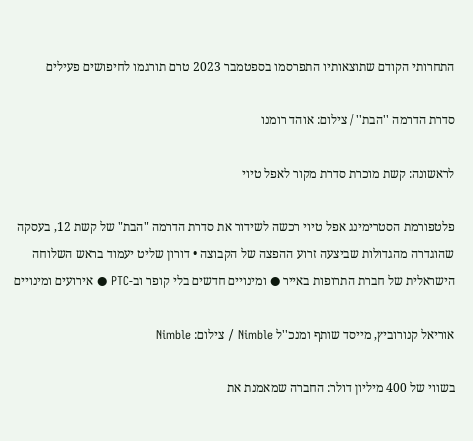התחרותי הקודם שתוצאותיו התפרסמו בספטמבר 2023 טרם תורגמו לחיפושים פעילים

סדרת הדרמה ''הבת'' / צילום: אוהד רומנו

לראשונה: קשת מוכרת סדרת מקור לאפל טיוי

פלטפורמת הסטרימינג אפל טיוי רכשה לשידור את סדרת הדרמה "הבת" של קשת 12, בעסקה שהוגדרה מהגדולות שביצעה זרוע ההפצה של הקבוצה • דורון שליט יעמוד בראש השלוחה הישראלית של חברת התרופות באייר ● ומינויים חדשים בלי קופר וב-PTC ● אירועים ומינויים

אוריאל קנורוביץ, מייסד שותף ומנכ''ל Nimble / צילום: Nimble

בשווי של 400 מיליון דולר: החברה שמאמנת את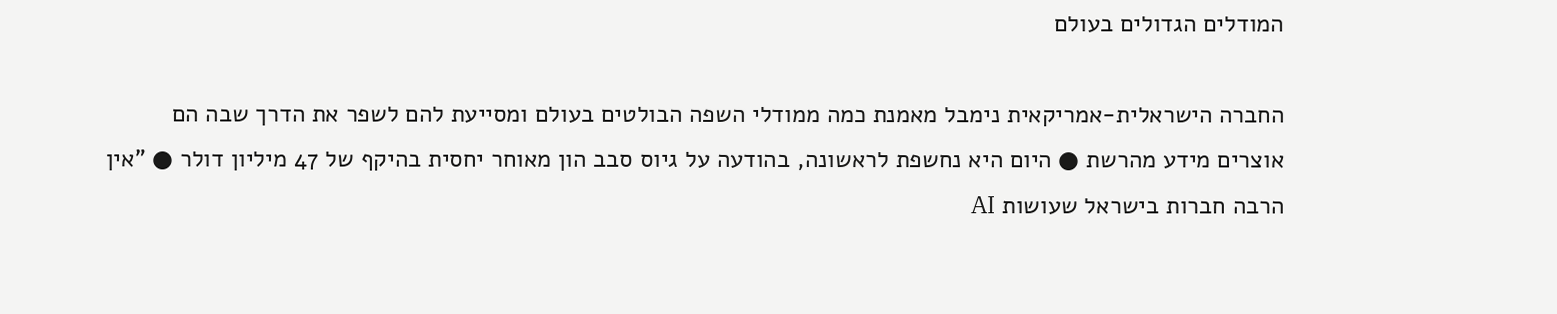המודלים הגדולים בעולם

החברה הישראלית-אמריקאית נימבל מאמנת כמה ממודלי השפה הבולטים בעולם ומסייעת להם לשפר את הדרך שבה הם אוצרים מידע מהרשת ● היום היא נחשפת לראשונה, בהודעה על גיוס סבב הון מאוחר יחסית בהיקף של 47 מיליון דולר ● "אין הרבה חברות בישראל שעושות AI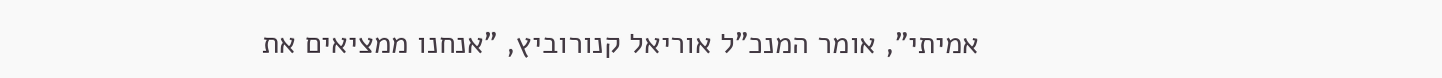אמיתי", אומר המנכ"ל אוריאל קנורוביץ, "אנחנו ממציאים את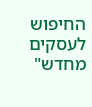החיפוש לעסקים מחדש"